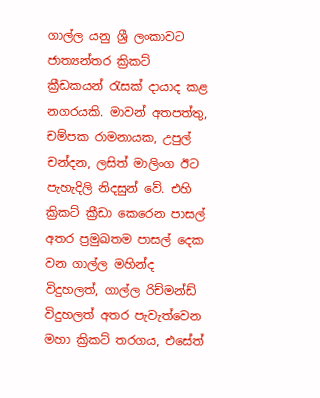ගාල්ල යනු ශ්‍රී ලංකාවට ජාත්‍යන්තර ක්‍රිකට් ක්‍රීඩකයන් රැසක් දායාද කළ නගරයකි. මාවන් අතපත්තු, චම්පක රාමනායක, උපුල් චන්දන, ලසිත් මාලිංග ඊට පැහැදිලි නිදසුන් වේ. එහි ක්‍රිකට් ක්‍රීඩා කෙරෙන පාසල් අතර ප්‍රමුඛතම පාසල් දෙක වන ගාල්ල මහින්ද විදුහලත්, ගාල්ල රිච්මන්ඩ් විදුහලත් අතර පැවැත්වෙන මහා ක්‍රිකට් තරගය, එසේත්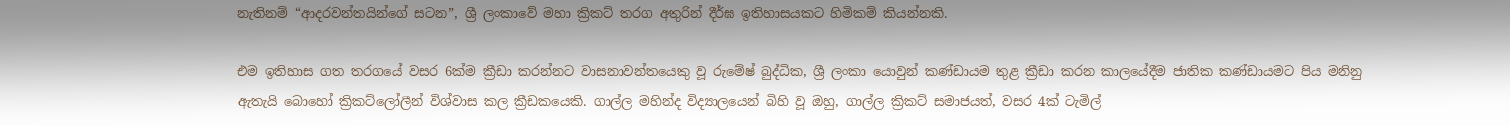නැතිනම් “ආදරවන්තයින්ගේ සටන”, ශ්‍රී ලංකාවේ මහා ක්‍රිකට් තරග අතුරින් දීර්ඝ ඉතිහාසයකට හිමිකම් කියන්නකි.

එම ඉතිහාස ගත තරගයේ වසර 6ක්ම ක්‍රීඩා කරන්නට වාසනාවන්තයෙකු වූ රුමේෂ් බුද්ධික, ශ්‍රී ලංකා යොවුන් කණ්ඩායම තුළ ක්‍රීඩා කරන කාලයේදීම ජාතික කණ්ඩායමට පිය මනිනු ඇතැයි බොහෝ ක්‍රිකට්ලෝලීන් විශ්වාස කල ක්‍රීඩකයෙකි. ගාල්ල මහින්ද විද්‍යාලයෙන් බිහි වූ ඔහු, ගාල්ල ක්‍රිකට් සමාජයත්, වසර 4ක් ටැමිල්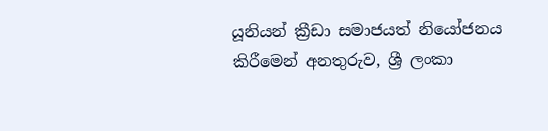යූනියන් ක්‍රීඩා සමාජයත් නියෝජනය කිරීමෙන් අනතුරුව, ශ්‍රී ලංකා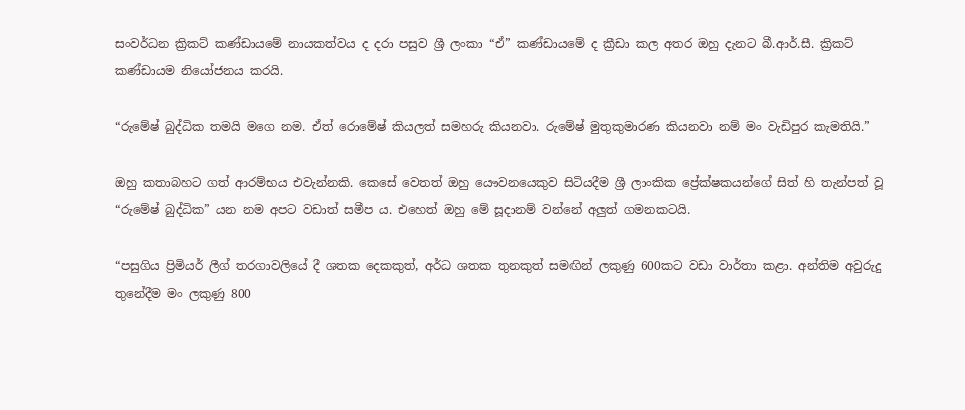සංවර්ධන ක්‍රිකට් කණ්ඩායමේ නායකත්වය ද දරා පසුව ශ්‍රී ලංකා “ඒ” කණ්ඩායමේ ද ක්‍රීඩා කල අතර ඔහු දැනට බී.ආර්.සී. ක්‍රිකට් කණ්ඩායම නියෝජනය කරයි.

“රුමේෂ් බුද්ධික තමයි මගෙ නම. ඒත් රොමේෂ් කියලත් සමහරු කියනවා. රුමේෂ් මුතුකුමාරණ කියනවා නම් මං වැඩිපුර කැමතියි.”

ඔහු කතාබහට ගත් ආරම්භය එවැන්නකි. කෙසේ වෙතත් ඔහු යෞවනයෙකුව සිටියදීම ශ්‍රී ලාංකික ප්‍රේක්ෂකයන්ගේ සිත් හි තැන්පත් වූ “රුමේෂ් බුද්ධික” යන නම අපට වඩාත් සමීප ය. එහෙත් ඔහු මේ සූදානම් වන්නේ අලුත් ගමනකටයි.

“පසුගිය ප්‍රිමියර් ලීග් තරගාවලියේ දී ශතක දෙකකුත්, අර්ධ ශතක තුනකුත් සමඟින් ලකුණු 600කට වඩා වාර්තා කළා. අන්තිම අවුරුදු තුනේදීම මං ලකුණු 800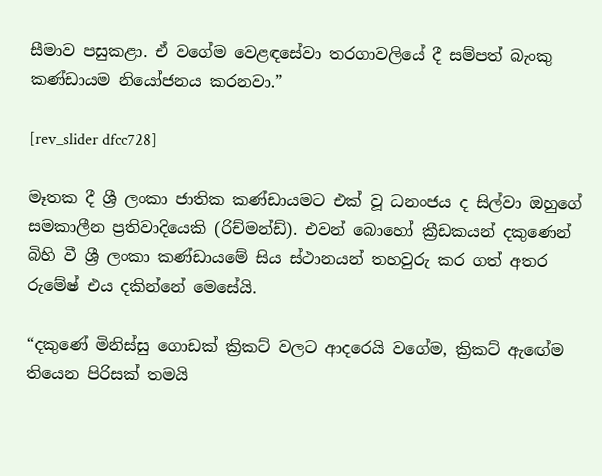සීමාව පසුකළා. ඒ වගේම වෙළඳසේවා තරගාවලියේ දී සම්පත් බැංකු කණ්ඩායම නියෝජනය කරනවා.”

[rev_slider dfcc728]

මෑතක දී ශ්‍රී ලංකා ජාතික කණ්ඩායමට එක් වූ ධනංජය ද සිල්වා ඔහුගේ සමකාලීන ප්‍රතිවාදියෙකි (රිච්මන්ඩ්). එවන් බොහෝ ක්‍රීඩකයන් දකුණෙන් බිහි වී ශ්‍රී ලංකා කණ්ඩායමේ සිය ස්ථානයන් තහවුරු කර ගත් අතර රුමේෂ් එය දකින්නේ මෙසේයි.

“දකුණේ මිනිස්සු ගොඩක් ක්‍රිකට් වලට ආදරෙයි වගේම, ක්‍රිකට් ඇඟේම තියෙන පිරිසක් තමයි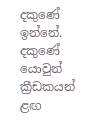දකුණේ ඉන්නේ. දකුණේ යොවුන් ක්‍රීඩකයන් ළඟ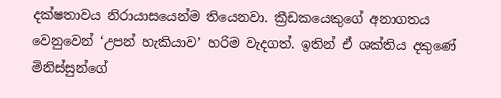දක්ෂතාවය නිරායාසයෙන්ම තියෙනවා. ක්‍රීඩකයෙකුගේ අනාගතය වෙනුවෙන් ‘උපන් හැකියාව’ හරිම වැදගත්. ඉතින් ඒ ශක්තිය දකුණේ මිනිස්සුන්ගේ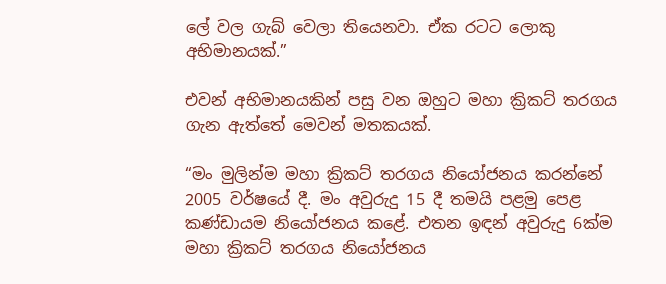ලේ වල ගැබ් වෙලා තියෙනවා. ඒක රටට ලොකු අභිමානයක්.”

එවන් අභිමානයකින් පසු වන ඔහුට මහා ක්‍රිකට් තරගය ගැන ඇත්තේ මෙවන් මතකයක්.

“මං මුලින්ම මහා ක්‍රිකට් තරගය නියෝජනය කරන්නේ 2005 වර්ෂයේ දී. මං අවුරුදු 15 දී තමයි පළමු පෙළ කණ්ඩායම නියෝජනය කළේ. එතන ඉඳන් අවුරුදු 6ක්ම මහා ක්‍රිකට් තරගය නියෝජනය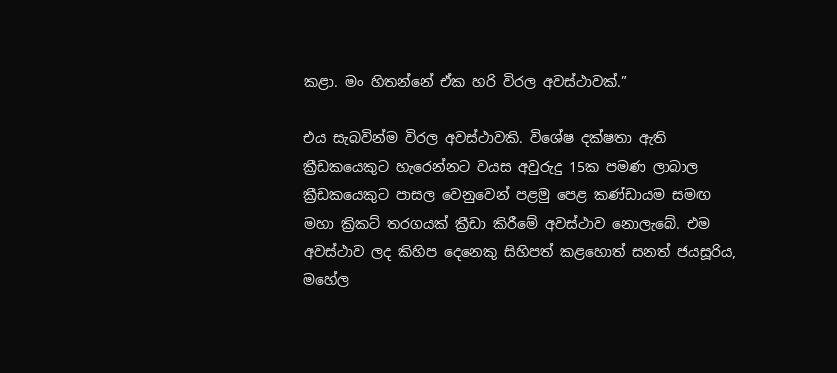කළා. මං හිතන්නේ ඒක හරි විරල අවස්ථාවක්.”

එය සැබවින්ම විරල අවස්ථාවකි. විශේෂ දක්ෂතා ඇති ක්‍රීඩකයෙකුට හැරෙන්නට වයස අවුරුදු 15ක පමණ ලාබාල ක්‍රීඩකයෙකුට පාසල වෙනුවෙන් පළමු පෙළ කණ්ඩායම සමඟ මහා ක්‍රිකට් තරගයක් ක්‍රීඩා කිරීමේ අවස්ථාව නොලැබේ. එම අවස්ථාව ලද කිහිප දෙනෙකු සිහිපත් කළහොත් සනත් ජයසූරිය, මහේල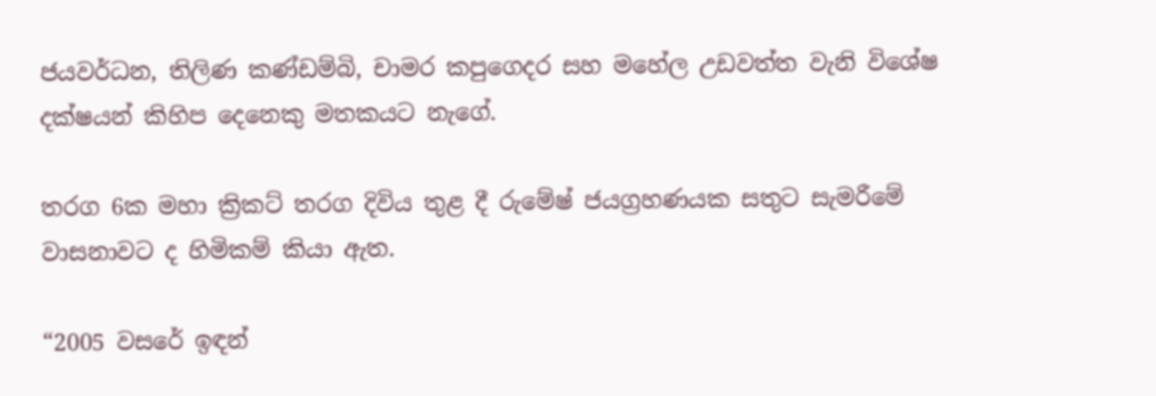ජයවර්ධන, තිලිණ කණ්ඩම්බි, චාමර කපුගෙදර සහ මහේල උඩවත්ත වැනි විශේෂ දක්ෂයන් කිහිප දෙනෙකු මතකයට නැගේ.

තරග 6ක මහා ක්‍රිකට් තරග දිවිය තුළ දී රුමේෂ් ජයග්‍රහණයක සතුට සැමරීමේ වාසනාවට ද හිමිකම් කියා ඇත.

“2005 වසරේ ඉඳන්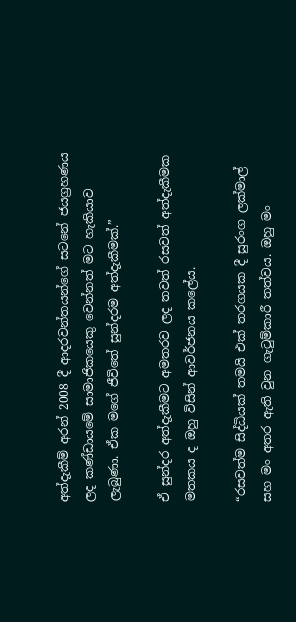අත්දැකීම් අරන් 2008 දී ආදරවන්තයන්ගේ සටනේ ජයග්‍රහණය ලද කණ්ඩායමේ සාමාජිකයෙකු වෙන්නත් මට හැකියාව ලැබුණා. ඒක මගේ ජීවිතේ සුන්දරම අත්දැකීමක්.”

ඒ සුන්දර අත්දැකීමට අමතරව ලද තවත් රසවත් අත්දැකීමක මතකය ද ඔහු විසින් ආවර්ජනය කලේය.

“රසවත්ම සිද්ධියක් තමයි එක් තරගයක දී සුරංග ලක්මාල් සහ මං අතර ඇති වුන ගැටුම්කාරී තත්වය. ඔහු මං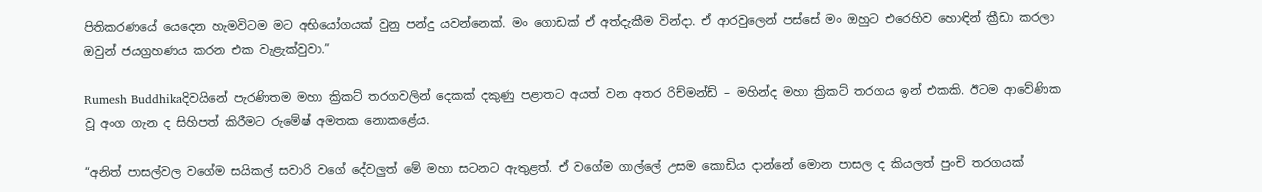පිතිකරණයේ යෙදෙන හැමවිටම මට අභියෝගයක් වුනු පන්දු යවන්නෙක්. මං ගොඩක් ඒ අත්දැකීම වින්දා. ඒ ආරවුලෙන් පස්සේ මං ඔහුට එරෙහිව හොඳින් ක්‍රීඩා කරලා ඔවුන් ජයග්‍රහණය කරන එක වැළැක්වුවා.”

Rumesh Buddhikaදිවයිනේ පැරණිතම මහා ක්‍රිකට් තරගවලින් දෙකක් දකුණු පළාතට අයත් වන අතර රිච්මන්ඩ් – මහින්ද මහා ක්‍රිකට් තරගය ඉන් එකකි. ඊටම ආවේණික වූ අංග ගැන ද සිහිපත් කිරීමට රුමේෂ් අමතක නොකළේය.

“අනිත් පාසල්වල වගේම සයිකල් සවාරි වගේ දේවලුත් මේ මහා සටනට ඇතුළත්. ඒ වගේම ගාල්ලේ උසම කොඩිය දාන්නේ මොන පාසල ද කියලත් පුංචි තරගයක්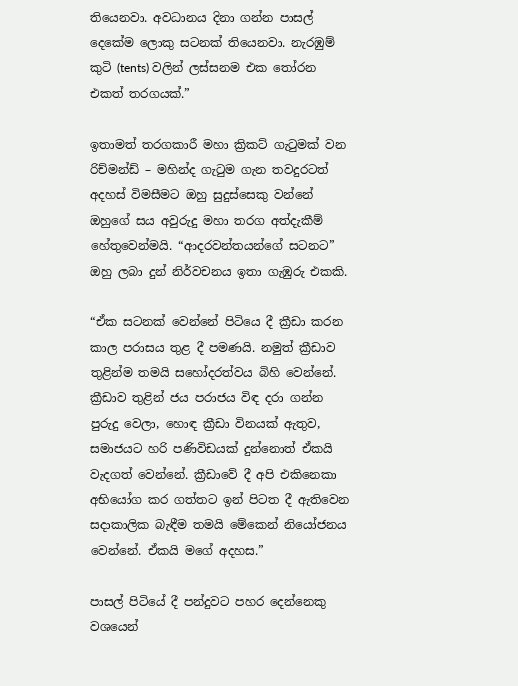තියෙනවා. අවධානය දිනා ගන්න පාසල් දෙකේම ලොකු සටනක් තියෙනවා. නැරඹුම් කුටි (tents) වලින් ලස්සනම එක තෝරන එකත් තරගයක්.”

ඉතාමත් තරගකාරී මහා ක්‍රිකට් ගැටුමක් වන රිච්මන්ඩ් – මහින්ද ගැටුම ගැන තවදුරටත් අදහස් විමසීමට ඔහු සුදුස්සෙකු වන්නේ ඔහුගේ සය අවුරුදු මහා තරග අත්දැකීම් හේතුවෙන්මයි. “ආදරවන්තයන්ගේ සටනට” ඔහු ලබා දුන් නිර්වචනය ඉතා ගැඹුරු එකකි.

“ඒක සටනක් වෙන්නේ පිටියෙ දී ක්‍රීඩා කරන කාල පරාසය තුළ දී පමණයි. නමුත් ක්‍රීඩාව තුළින්ම තමයි සහෝදරත්වය බිහි වෙන්නේ. ක්‍රීඩාව තුළින් ජය පරාජය විඳ දරා ගන්න පුරුදු වෙලා, හොඳ ක්‍රීඩා විනයක් ඇතුව, සමාජයට හරි පණිවිඩයක් දුන්නොත් ඒකයි වැදගත් වෙන්නේ. ක්‍රීඩාවේ දී අපි එකිනෙකා අභියෝග කර ගත්තට ඉන් පිටත දී ඇතිවෙන සදාකාලික බැඳීම තමයි මේකෙන් නියෝජනය වෙන්නේ. ඒකයි මගේ අදහස.”

පාසල් පිටියේ දී පන්දුවට පහර දෙන්නෙකු වශයෙන්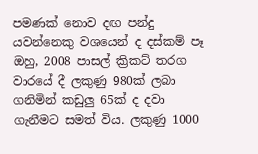පමණක් නොව දඟ පන්දු යවන්නෙකු වශයෙන් ද දස්කම් පෑ ඔහු, 2008 පාසල් ක්‍රිකට් තරග වාරයේ දී ලකුණු 980ක් ලබා ගනිමින් කඩුලු 65ක් ද දවා ගැනීමට සමත් විය. ලකුණු 1000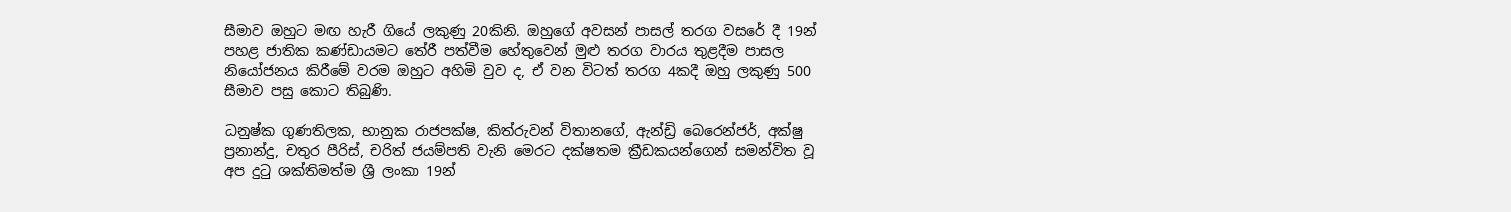සීමාව ඔහුට මඟ හැරී ගියේ ලකුණු 20කිනි. ඔහුගේ අවසන් පාසල් තරග වසරේ දී 19න් පහළ ජාතික කණ්ඩායමට තේරී පත්වීම හේතුවෙන් මුළු තරග වාරය තුළදීම පාසල නියෝජනය කිරීමේ වරම ඔහුට අහිමි වුව ද, ඒ වන විටත් තරග 4කදී ඔහු ලකුණු 500 සීමාව පසු කොට තිබුණි‍.

ධනුෂ්ක ගුණතිලක, භානුක රාජපක්ෂ, කිත්රුවන් විතානගේ, ඇන්ඩ්‍රි බෙරෙන්ජර්, අක්ෂු ප්‍රනාන්දු, චතුර පීරිස්, චරිත් ජයම්පති වැනි මෙරට දක්ෂතම ක්‍රීඩකයන්ගෙන් සමන්විත වූ අප දුටු ශක්තිමත්ම ශ්‍රී ලංකා 19න්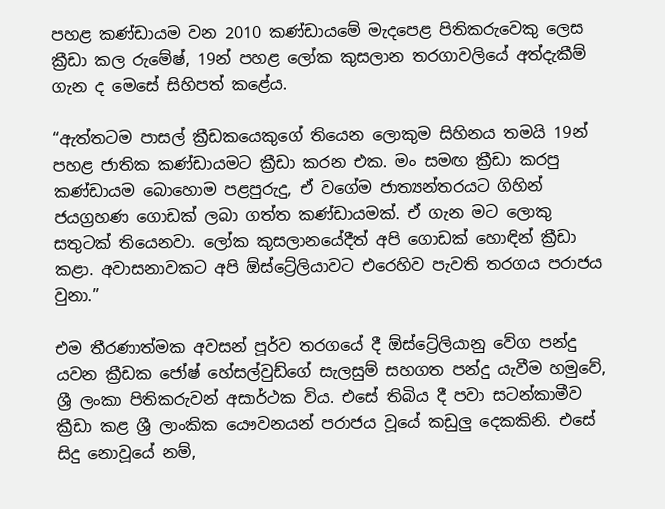පහළ කණ්ඩායම වන 2010 කණ්ඩායමේ මැදපෙළ පිතිකරුවෙකු ලෙස ක්‍රීඩා කල රුමේෂ්, 19න් පහළ ලෝක කුසලාන තරගාවලියේ අත්දැකීම් ගැන ද මෙසේ සිහිපත් කළේය.

“ඇත්තටම පාසල් ක්‍රීඩකයෙකුගේ තියෙන ලොකුම සිහිනය තමයි 19න් පහළ ජාතික කණ්ඩායමට ක්‍රීඩා කරන එක. මං සමඟ ක්‍රීඩා කරපු කණ්ඩායම බොහොම පළපුරුදු, ඒ වගේම ජාත්‍යන්තරයට ගිහින් ජයග්‍රහණ ගොඩක් ලබා ගත්ත කණ්ඩායමක්. ඒ ගැන මට ලොකු සතුටක් තියෙනවා. ලෝක කුසලානයේදීත් අපි ගොඩක් හොඳින් ක්‍රීඩා කළා. අවාසනාවකට අපි ඕස්ට්‍රේලියාවට එරෙහිව පැවති තරගය පරාජය වුනා.”

එම තීරණාත්මක අවසන් පූර්ව තරගයේ දී ඕස්ට්‍රේලියානු වේග පන්දු යවන ක්‍රීඩක ජෝෂ් හේසල්වුඩ්ගේ සැලසුම් සහගත පන්දු යැවීම හමුවේ, ශ්‍රී ලංකා පිතිකරුවන් අසාර්ථක විය. එසේ තිබිය දී පවා සටන්කාමීව ක්‍රීඩා කළ ශ්‍රී ලාංකික යෞවනයන් පරාජය වූයේ කඩුලු දෙකකිනි. එසේ සිදු නොවූයේ නම්,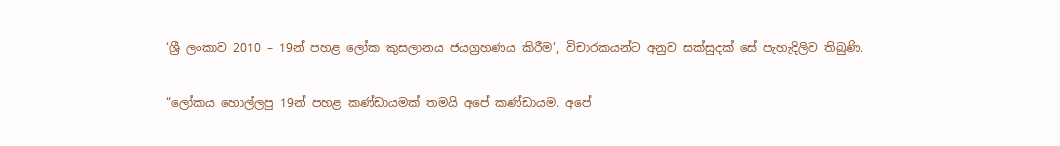‘ශ්‍රී ලංකාව 2010 – 19න් පහළ ලෝක කුසලානය ජයග්‍රහණය කිරීම’, විචාරකයන්ට අනුව සක්සුදක් සේ පැහැදිලිව තිබුණි.

“ලෝකය හොල්ලපු 19න් පහළ කණ්ඩායමක් තමයි අපේ කණ්ඩායම. අපේ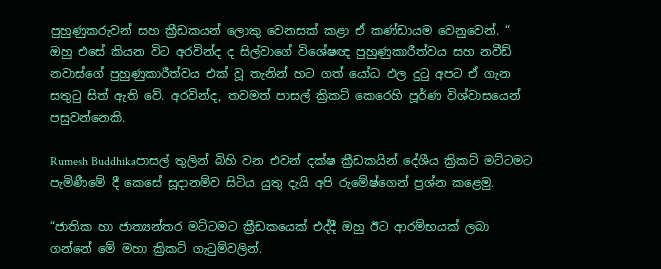පුහුණුකරුවන් සහ ක්‍රීඩකයන් ලොකු වෙනසක් කළා ඒ කණ්ඩායම වෙනුවෙන්. “ ඔහු එසේ කියන විට අරවින්ද ද සිල්වාගේ විශේෂඥ පුහුණුකාරීත්වය සහ නවීඩ් නවාස්ගේ පුහුණුකාරීත්වය එක් වූ තැනින් හට ගත් යෝධ ඵල දුටු අපට ඒ ගැන සතුටු සිත් ඇති වේ. අරවින්ද, තවමත් පාසල් ක්‍රිකට් කෙරෙහි පූර්ණ විශ්වාසයෙන් පසුවන්නෙකි.

Rumesh Buddhikaපාසල් තුලින් බිහි වන එවන් දක්ෂ ක්‍රීඩකයින් දේශීය ක්‍රිකට් මට්ටමට පැමිණීමේ දී කෙසේ සූදානම්ව සිටිය යුතු දැයි අපි රුමේෂ්ගෙන් ප්‍රශ්න කළෙමු.

“ජාතික හා ජාත්‍යන්තර මට්ටමට ක්‍රීඩකයෙක් එද්දී ඔහු ඊට ආරම්භයක් ලබා ගන්නේ මේ මහා ක්‍රිකට් ගැටුම්වලින්.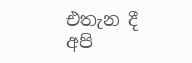එතැන දී අපි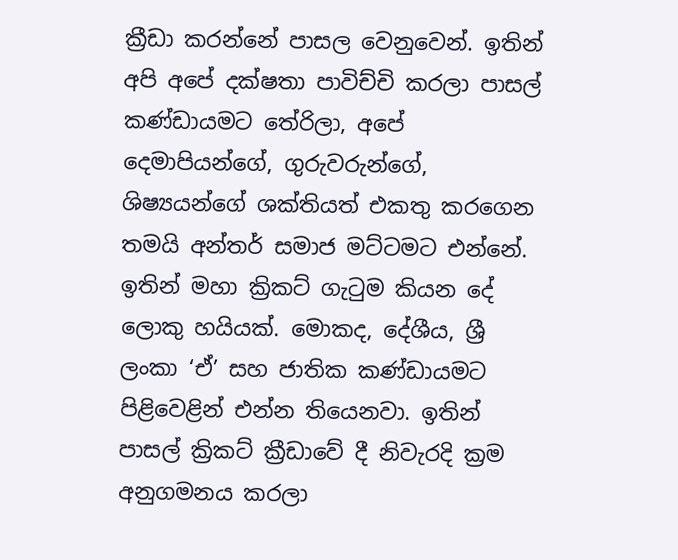ක්‍රීඩා කරන්නේ පාසල වෙනුවෙන්. ඉතින් අපි අපේ දක්ෂතා පාවිච්චි කරලා පාසල් කණ්ඩායමට තේරිලා, අපේ දෙමාපියන්ගේ, ගුරුවරුන්ගේ, ශිෂ්‍යයන්ගේ ශක්තියත් එකතු කරගෙන තමයි අන්තර් සමාජ මට්ටමට එන්නේ. ඉතින් මහා ක්‍රිකට් ගැටුම කියන දේ ලොකු හයියක්. මොකද, දේශීය, ශ්‍රී ලංකා ‘ඒ’ සහ ජාතික කණ්ඩායමට පිළිවෙළින් එන්න තියෙනවා. ඉතින් පාසල් ක්‍රිකට් ක්‍රීඩාවේ දී නිවැරදි ක්‍රම අනුගමනය කරලා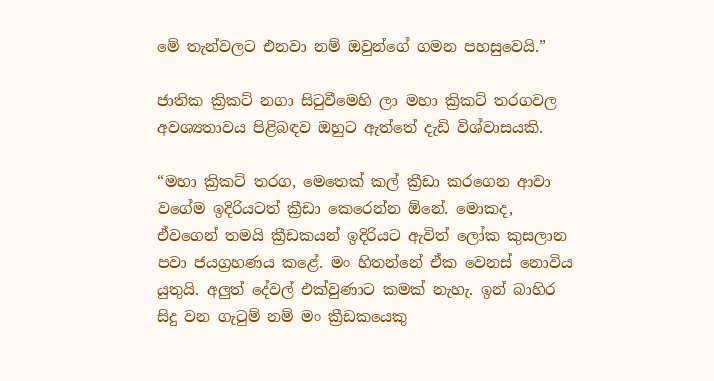මේ තැන්වලට එනවා නම් ඔවුන්ගේ ගමන පහසුවෙයි.”

ජාතික ක්‍රිකට් නගා සිටුවීමෙහි ලා මහා ක්‍රිකට් තරගවල අවශ්‍යතාවය පිළිබඳව ඔහුට ඇත්තේ දැඩි විශ්වාසයකි.

“මහා ක්‍රිකට් තරග, මෙතෙක් කල් ක්‍රීඩා කරගෙන ආවා වගේම ඉදිරියටත් ක්‍රීඩා කෙරෙන්න ඕනේ. මොකද, ඒවගෙන් තමයි ක්‍රීඩකයන් ඉදිරියට ඇවිත් ලෝක කුසලාන පවා ජයග්‍රහණය කළේ. මං හිතන්නේ ඒක වෙනස් නොවිය යුතුයි. අලුත් දේවල් එක්වුණාට කමක් නැහැ. ඉන් බාහිර සිදු වන ගැටුම් නම් මං ක්‍රීඩකයෙකු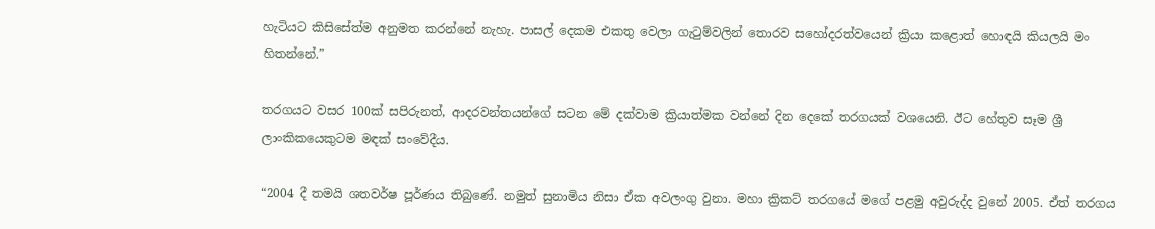හැටියට කිසිසේත්ම අනුමත කරන්නේ නැහැ. පාසල් දෙකම එකතු වෙලා ගැටුම්වලින් තොරව සහෝදරත්වයෙන් ක්‍රියා කළොත් හොඳයි කියලයි මං හිතන්නේ.”

තරගයට වසර 100ක් සපිරුනත්, ආදරවන්තයන්ගේ සටන මේ දක්වාම ක්‍රියාත්මක වන්නේ දින දෙකේ තරගයක් වශයෙනි. ඊට හේතුව සෑම ශ්‍රී ලාංකිකයෙකුටම මඳක් සංවේදීය.

“2004 දී තමයි ශතවර්ෂ පූර්ණය තිබුණේ. නමුත් සුනාමිය නිසා ඒක අවලංගු වුනා. මහා ක්‍රිකට් තරගයේ මගේ පළමු අවුරුද්ද වුනේ 2005. ඒත් තරගය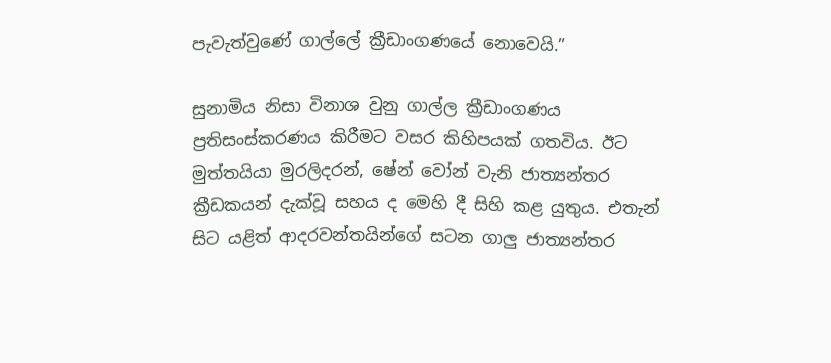පැවැත්වුණේ ගාල්ලේ ක්‍රීඩාංගණයේ නොවෙයි.”

සුනාමිය නිසා විනාශ වුනු ගාල්ල ක්‍රීඩාංගණය ප්‍රතිසංස්කරණය කිරීමට වසර කිහිපයක් ගතවිය. ඊට මුත්තයියා මුරලිදරන්, ෂේන් වෝන් වැනි ජාත්‍යන්තර ක්‍රීඩකයන් දැක්වූ සහය ද මෙහි දී සිහි කළ යුතුය. එතැන් සිට යළිත් ආදරවන්තයින්ගේ සටන ගාලු ජාත්‍යන්තර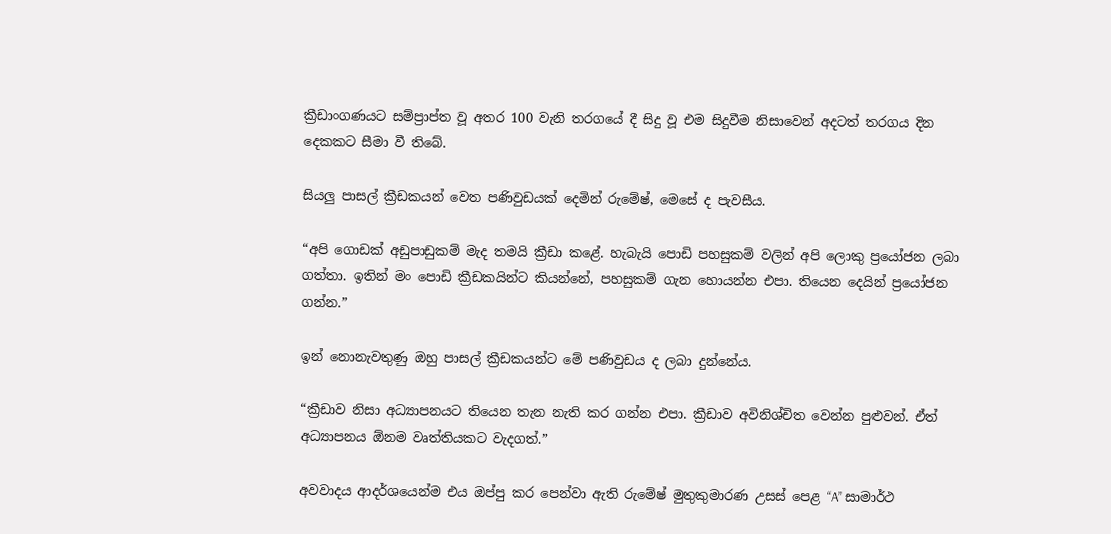ක්‍රීඩාංගණයට සම්ප්‍රාප්ත වූ අතර 100 වැනි තරගයේ දී සිදු වූ එම සිදුවීම නිසාවෙන් අදටත් තරගය දින දෙකකට සීමා වී තිබේ.

සියලු පාසල් ක්‍රීඩකයන් වෙත පණිවුඩයක් දෙමින් රුමේෂ්, මෙසේ ද පැවසීය.

“අපි ගොඩක් අඩුපාඩුකම් මැද තමයි ක්‍රීඩා කළේ. හැබැයි පොඩි පහසුකම් වලින් අපි ලොකු ප්‍රයෝජන ලබා ගත්තා. ඉතින් මං පොඩි ක්‍රීඩකයින්ට කියන්නේ, පහසුකම් ගැන හොයන්න එපා. තියෙන දෙයින් ප්‍රයෝජන ගන්න.”

ඉන් නොනැවතුණු ඔහු පාසල් ක්‍රීඩකයන්ට මේ පණිවුඩය ද ලබා දුන්නේය.

“ක්‍රීඩාව නිසා අධ්‍යාපනයට තියෙන තැන නැති කර ගන්න එපා. ක්‍රීඩාව අවිනිශ්චිත වෙන්න පුළුවන්. ඒත් අධ්‍යාපනය ඕනම වෘත්තියකට වැදගත්.”

අවවාදය ආදර්ශයෙන්ම එය ඔප්පු කර පෙන්වා ඇති රුමේෂ් මුතුකුමාරණ උසස් පෙළ “A” සාමාර්ථ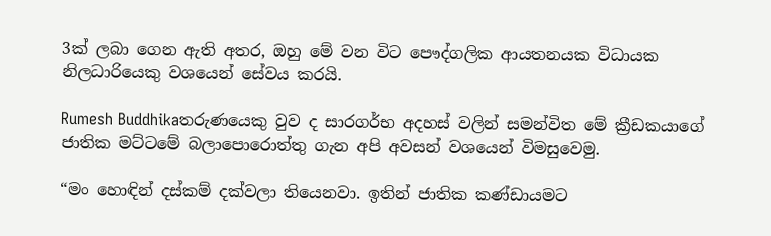3ක් ලබා ගෙන ඇති අතර, ඔහු මේ වන විට පෞද්ගලික ආයතනයක විධායක නිලධාරියෙකු වශයෙන් සේවය කරයි.

Rumesh Buddhikaතරුණයෙකු වුව ද සාරගර්භ අදහස් වලින් සමන්විත මේ ක්‍රීඩකයාගේ ජාතික මට්ටමේ බලාපොරොත්තු ගැන අපි අවසන් වශයෙන් විමසුවෙමු.

“මං හොඳින් දස්කම් දක්වලා තියෙනවා. ඉතින් ජාතික කණ්ඩායමට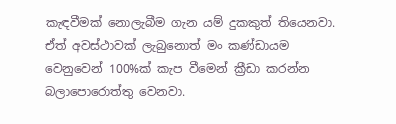කැඳවීමක් නොලැබීම ගැන යම් දුකකුත් තියෙනවා. ඒත් අවස්ථාවක් ලැබුනොත් මං කණ්ඩායම වෙනුවෙන් 100%ක් කැප වීමෙන් ක්‍රීඩා කරන්න බලාපොරොත්තු වෙනවා.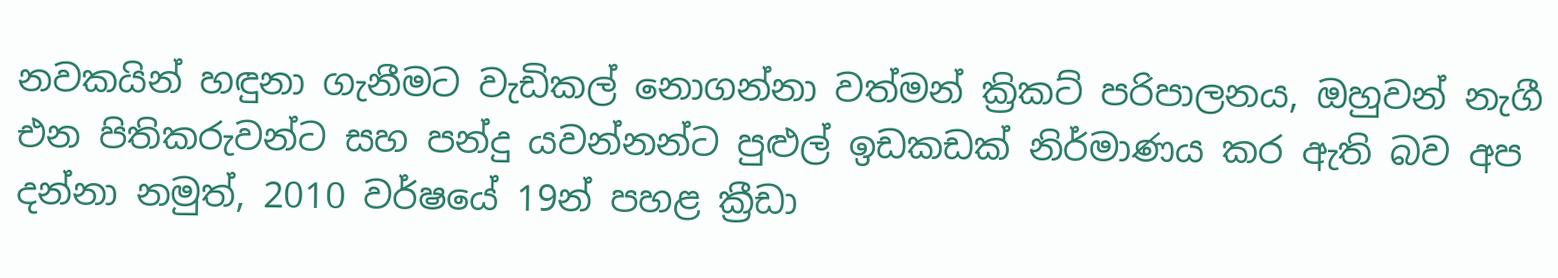නවකයින් හඳුනා ගැනීමට වැඩිකල් නොගන්නා වත්මන් ක්‍රිකට් පරිපාලනය, ඔහුවන් නැගී එන පිතිකරුවන්ට සහ පන්දු යවන්නන්ට පුළුල් ඉඩකඩක් නිර්මාණය කර ඇති බව අප දන්නා නමුත්, 2010 වර්ෂයේ 19න් පහළ ක්‍රීඩා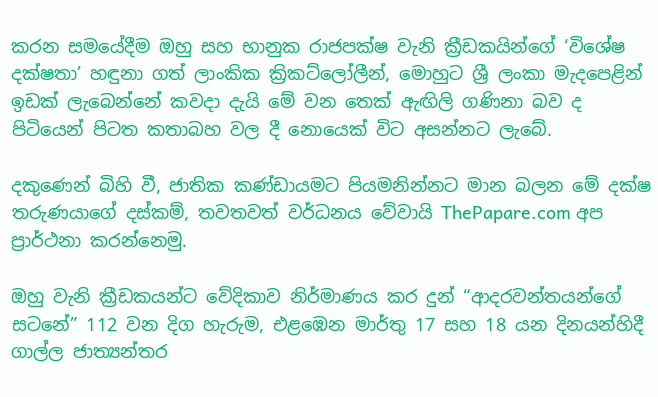කරන සමයේදීම ඔහු සහ භානුක රාජපක්ෂ වැනි ක්‍රීඩකයින්ගේ ‘විශේෂ දක්ෂතා’ හඳුනා ගත් ලාංකික ක්‍රිකට්ලෝලීන්, මොහුට ශ්‍රී ලංකා මැදපෙළින් ඉඩක් ලැබෙන්නේ කවදා දැයි මේ වන තෙක් ඇඟිලි ගණිනා බව ද පිටියෙන් පිටත කතාබහ වල දී නොයෙක් විට අසන්නට ලැබේ.

දකුණෙන් බිහි වී, ජාතික කණ්ඩායමට පියමනින්නට මාන බලන මේ දක්ෂ තරුණයාගේ දස්කම්, තවතවත් වර්ධනය වේවායි ThePapare.com අප ප්‍රාර්ථනා කරන්නෙමු.

ඔහු වැනි ක්‍රීඩකයන්ට වේදිකාව නිර්මාණය කර දුන් “ආදරවන්තයන්ගේ සටනේ” 112 වන දිග හැරුම, එළඹෙන මාර්තු 17 සහ 18 යන දිනයන්හිදී ගාල්ල ජාත්‍යන්තර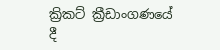ක්‍රිකට් ක්‍රීඩාංගණයේ දී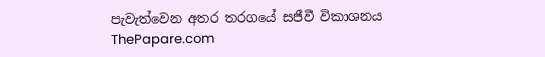පැවැත්වෙන අතර තරගයේ සජීවී විකාශනය ThePapare.com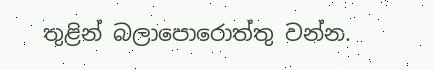තුළින් බලාපොරොත්තු වන්න.